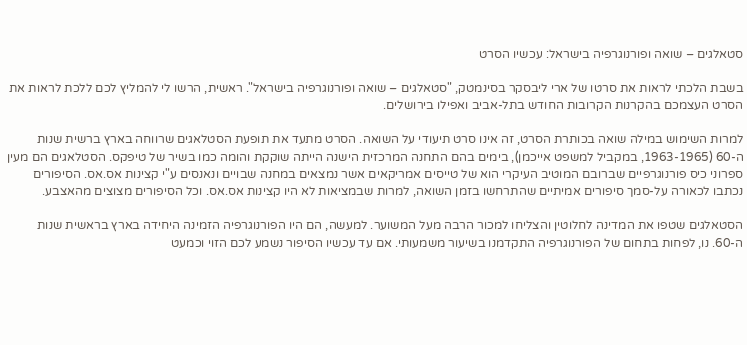סטאלגים – שואה ופורנוגרפיה בישראל: עכשיו הסרט

בשבת הלכתי לראות את סרטו של ארי ליבסקר בסינמטק, "סטאלגים – שואה ופורנוגרפיה בישראל". ראשית, הרשו לי להמליץ לכם ללכת לראות את הסרט העצמכם בהקרנות הקרובות החודש בתל-אביב ואפילו בירושלים.

למרות השימוש במילה שואה בכותרת הסרט, זה אינו סרט תיעודי על השואה. הסרט מתעד את תופעת הסטלאגים שרווחה בארץ ברשית שנות ה-60 (1963-1965, במקביל למשפט אייכמן), בימים בהם התחנה המרכזית הישנה הייתה שוקקת והומה כמו בשיר של טיפקס. הסטלאגים הם מעין ספרוני כיס פורנוגרפיים שברובם המוטיב העיקרי הוא של טייסים אמריקאים אשר נמצאים במחנה שבויים ונאנסים ע"י קצינות אס.אס. הסיפורים נכתבו לכאורה על-סמך סיפורים אמיתיים שהתרחשו בזמן השואה, למרות שבמציאות לא היו קצינות אס.אס. וכל הסיפורים מצוצים מהאצבע.

הסטאלגים שטפו את המדינה לחלוטין והצליחו למכור הרבה מעל המשוער. למעשה, הם היו הפורנוגרפיה הזמינה היחידה בארץ בראשית שנות ה-60. נו, לפחות בתחום של הפורנוגרפיה התקדמנו בשיעור משמעותי. אם עד עכשיו הסיפור נשמע לכם הזוי וכמעט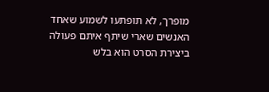מופרך, לא תופתעו לשמוע שאחד האנשים שארי שיתף איתם פעולה ביצירת הסרט הוא בלש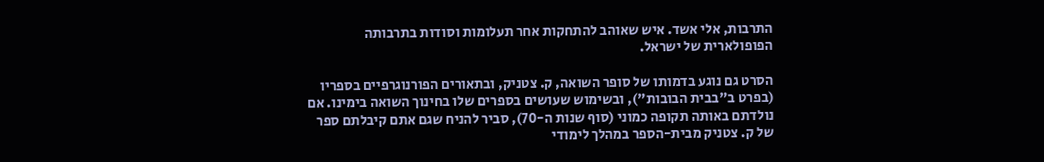התרבות, אלי אשד. איש שאוהב להתחקות אחר תעלומות וסודות בתרבותה הפופולארית של ישראל.

הסרט גם נוגע בדמותו של סופר השואה, ק. צטניק, ובתאורים הפורנוגרפיים בספריו (בפרט ב"בבית הבובות"), ובשימוש שעושים בספרים שלו בחינוך השואה בימינו. אם נולדתם באותה תקופה כמוני (סוף שנות ה-70), סביר להניח שגם אתם קיבלתם ספר של ק. צטניק מבית-הספר במהלך לימודי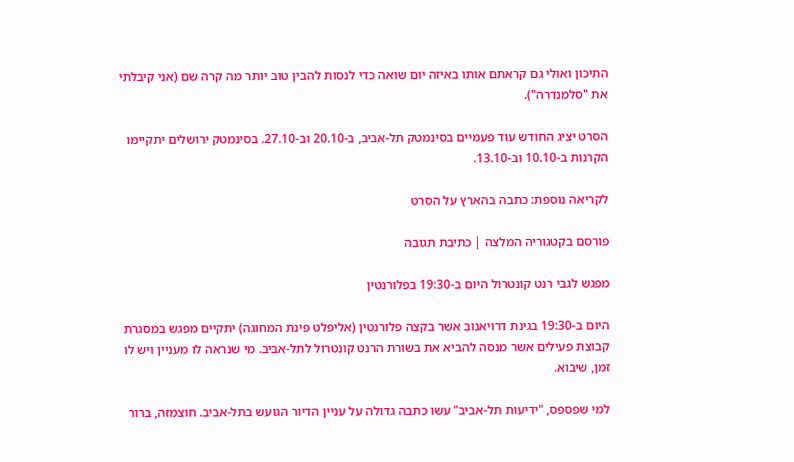התיכון ואולי גם קראתם אותו באיזה יום שואה כדי לנסות להבין טוב יותר מה קרה שם (אני קיבלתי את "סלמנדרה").

הסרט יציג החודש עוד פעמיים בסינמטק תל-אביב, ב-20.10 וב-27.10. בסינמטק ירושלים יתקיימו הקרנות ב-10.10 וב-13.10.

לקריאה נוספת: כתבה בהארץ על הסרט

פורסם בקטגוריה המלצה | כתיבת תגובה

מפגש לגבי רנט קונטרול היום ב-19:30 בפלורנטין

היום ב-19:30 בגינת דרויאנוב אשר בקצה פלורנטין (אליפלט פינת המחוגה) יתקיים מפגש במסגרת קבוצת פעילים אשר מנסה להביא את בשורת הרנט קונטרול לתל-אביב. מי שנראה לו מעניין ויש לו זמן, שיבוא.

למי שפספס, "ידיעות תל-אביב" עשו כתבה גדולה על עניין הדיור הגועש בתל-אביב. חוצמזה, ברור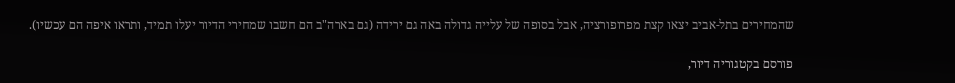שהמחירים בתל-אביב יצאו קצת מפרופורציה, אבל בסופה של עלייה גדולה באה גם ירידה (גם בארה"ב הם חשבו שמחירי הדיור יעלו תמיד, ותראו איפה הם עכשיו).

פורסם בקטגוריה דיור,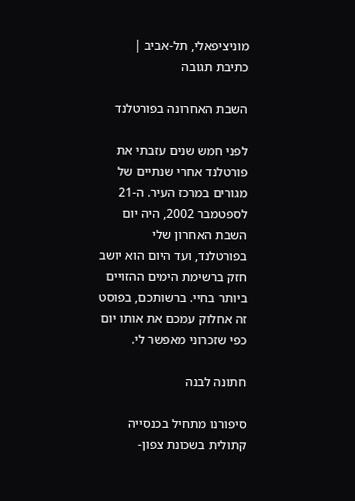מוניציפאלי, תל-אביב | כתיבת תגובה

השבת האחרונה בפורטלנד

לפני חמש שנים עזבתי את פורטלנד אחרי שנתיים של מגורים במרכז העיר. ה-21 לספטמבר 2002, היה יום השבת האחרון שלי בפורטלנד, ועד היום הוא יושב חזק ברשימת הימים ההזויים ביותר בחיי. ברשותכם, בפוסט זה אחלוק עמכם את אותו יום כפי שזכרוני מאפשר לי.

חתונה לבנה

סיפורנו מתחיל בכנסייה קתולית בשכונת צפון-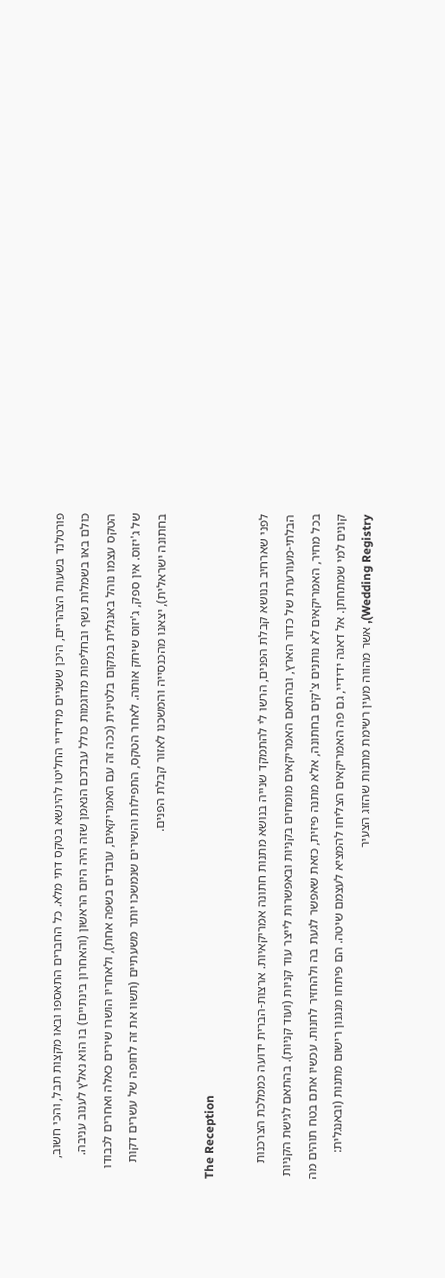פורטלנד בשעות הצהריים, היכן ששניים מידידיי החליטו להינשא בטקס דתי מלא. כל החברים התאספו ובאו מקצות תבל, והכי חשוב, כולם באו בשמלות נשף ובחליפות מדוגמות כולל עבדכם הנאמן שזה היה היום הראשון (והאחרון בינתיים) בו הוא נאלץ לענוב עניבה. הטקס עצמו נוהל באנגלית במקום בלטינית (ככה זה עם האמריקאים, עובדים בשפה אחת), ולאחריו הושרו שירים כאלה ואחרים לכבודו של ג'יזוס. אין ספק, ג'יזוס שיחק אותה. לאחר הטקס, התפילות והשירים שנמשכו יותר משעתיים (תשוו את זה לחופה של עשרים דקות בחתונה ישראלית), יצאנו מהכנסייה והמשכנו לאזור קבלת הפנים.

The Reception

לפני שארחיב בנושא קבלת הפנים, הרשו לי להתמקד שנייה בנושא מתנות חתונה אמריקאיות. ארצות-הברית ידועה כממלכת הצרכנות הבלתי-מעורערת של כדור הארץ, ובהתאם האמריקאים מומחים בקניות ובאפשרות לייצר עוד קניות (ועוד קניות). בהתאם לגישת הקניות בכל מחיר, האמריקאים לא נותנים צ'קים בחתונה, אלא מתנה פיזית, כזאת שאפשר לגעת בה ולהחזיר לחנות. עכשיו אתם בטח תוהים מה קונים למי שמתחתן. אל דאגה ידידיי, גם פה האמריקאים הצליחו להמציא לעצמם שיטה. הם פיתחו מנגנון רישום מתנות (ובאנגלית: Wedding Registry), אשר מהווה מעין רשימת מתנות שהזוג הצעיר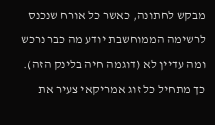מבקש לחתונה, כאשר כל אורח שנכנס לרשימה הממוחשבת יודע מה כבר נרכש ומה עדיין לא (דוגמה חיה בלינק הזה). כך מתחיל כל זוג אמריקאי צעיר את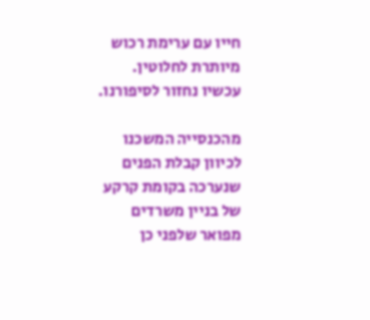חייו עם ערימת רכוש מיותרת לחלוטין. עכשיו נחזור לסיפורנו.

מהכנסייה המשכנו לכיוון קבלת הפנים שנערכה בקומת קרקע של בניין משרדים מפואר שלפני כן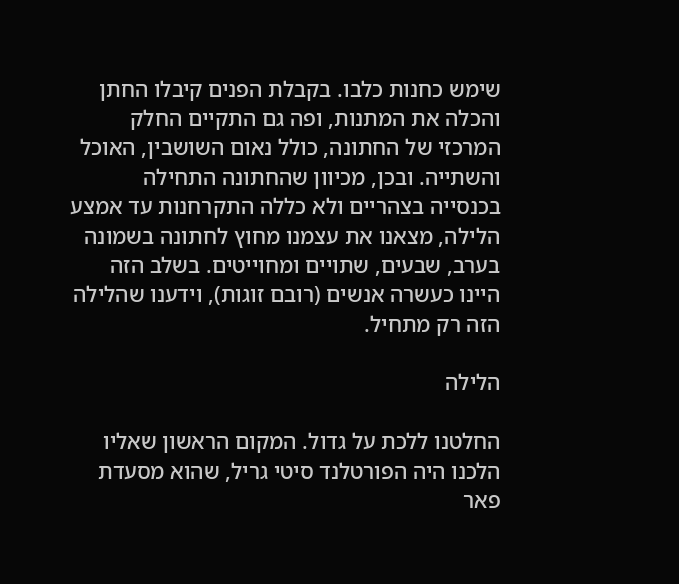שימש כחנות כלבו. בקבלת הפנים קיבלו החתן והכלה את המתנות, ופה גם התקיים החלק המרכזי של החתונה, כולל נאום השושבין, האוכל והשתייה. ובכן, מכיוון שהחתונה התחילה בכנסייה בצהריים ולא כללה התקרחנות עד אמצע הלילה, מצאנו את עצמנו מחוץ לחתונה בשמונה בערב, שבעים, שתויים ומחוייטים. בשלב הזה היינו כעשרה אנשים (רובם זוגות), וידענו שהלילה הזה רק מתחיל.

הלילה

החלטנו ללכת על גדול. המקום הראשון שאליו הלכנו היה הפורטלנד סיטי גריל, שהוא מסעדת פאר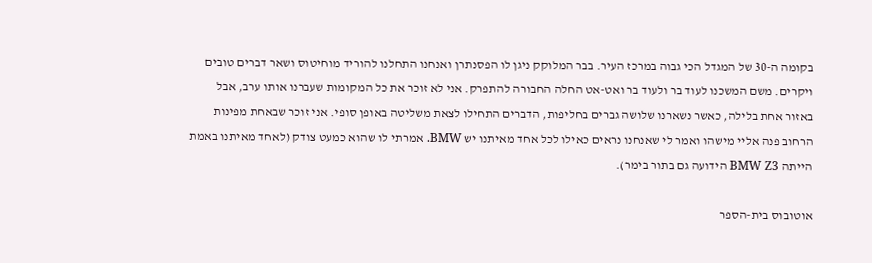בקומה ה-30 של המגדל הכי גבוה במרכז העיר. בבר המלוקק ניגן לו הפסנתרן ואנחנו התחלנו להוריד מוחיטוס ושאר דברים טובים ויקרים. משם המשכנו לעוד בר ולעוד בר ואט-אט החלה החבורה להתפרק. אני לא זוכר את כל המקומות שעברנו אותו ערב, אבל באזור אחת בלילה, כאשר נשארנו שלושה גברים בחליפות, הדברים התחילו לצאת משליטה באופן סופי. אני זוכר שבאחת מפינות הרחוב פנה אליי מישהו ואמר לי שאנחנו נראים כאילו לכל אחד מאיתנו יש BMW. אמרתי לו שהוא כמעט צודק (לאחד מאיתנו באמת הייתה BMW Z3 הידועה גם בתור בימר).

אוטובוס בית-הספר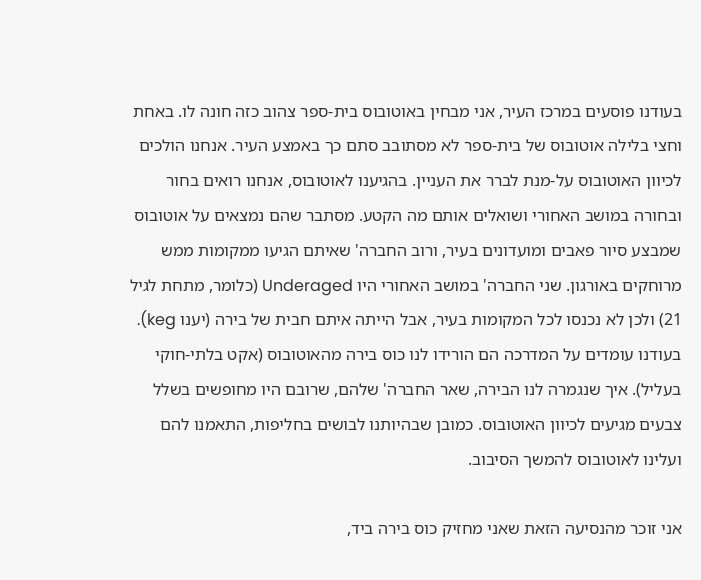בעודנו פוסעים במרכז העיר, אני מבחין באוטובוס בית-ספר צהוב כזה חונה לו. באחת וחצי בלילה אוטובוס של בית-ספר לא מסתובב סתם כך באמצע העיר. אנחנו הולכים לכיוון האוטובוס על-מנת לברר את העניין. בהגיענו לאוטובוס, אנחנו רואים בחור ובחורה במושב האחורי ושואלים אותם מה הקטע. מסתבר שהם נמצאים על אוטובוס שמבצע סיור פאבים ומועדונים בעיר, ורוב החברה' שאיתם הגיעו ממקומות ממש מרוחקים באורגון. שני החברה' במושב האחורי היו Underaged (כלומר, מתחת לגיל 21) ולכן לא נכנסו לכל המקומות בעיר, אבל הייתה איתם חבית של בירה (יענו keg). בעודנו עומדים על המדרכה הם הורידו לנו כוס בירה מהאוטובוס (אקט בלתי-חוקי בעליל). איך שנגמרה לנו הבירה, שאר החברה' שלהם, שרובם היו מחופשים בשלל צבעים מגיעים לכיוון האוטובוס. כמובן שבהיותנו לבושים בחליפות, התאמנו להם ועלינו לאוטובוס להמשך הסיבוב.

אני זוכר מהנסיעה הזאת שאני מחזיק כוס בירה ביד,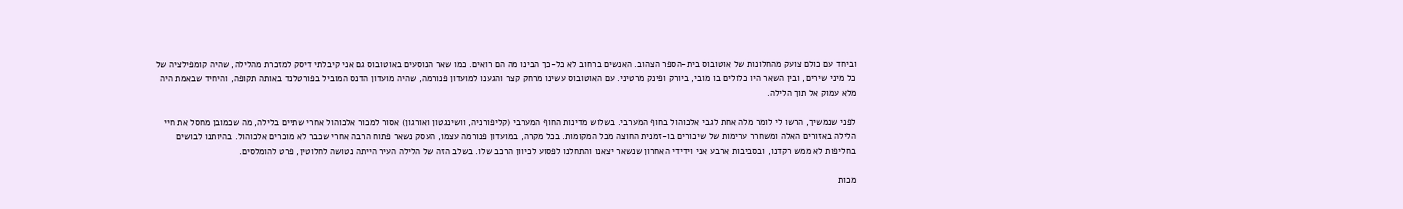וביחד עם כולם צועק מהחלונות של אוטובוס בית-הספר הצהוב. האנשים ברחוב לא כל-כך הבינו מה הם רואים. כמו שאר הנוסעים באוטובוס גם אני קיבלתי דיסק למזכרת מהלילה, שהיה קומפילציה של כל מיני שירים, ובין השאר היו כלולים בו מובי, ביורק ופינק מרטיני. עם האוטובוס עשינו מרחק קצר והגענו למועדון פנורמה, שהיה מועדון הדנס המוביל בפורטלנד באותה תקופה, והיחיד שבאמת היה מלא עמוק אל תוך הלילה.

לפני שנמשיך, הרשו לי לומר מלה אחת לגבי אלכוהול בחוף המערבי. בשלוש מדינות החוף המערבי (קליפורניה, וושינגטון ואורגון) אסור למכור אלכוהול אחרי שתיים בלילה, מה שכמובן מחסל את חיי הלילה באזורים האלה ומשחרר ערימות של שיכורים בו-זמנית החוצה מכל המקומות. בכל מקרה, במועדון פנורמה עצמו, העסק נשאר פתוח הרבה אחרי שכבר לא מוכרים אלכוהול. בהיותנו לבושים בחליפות לא ממש רקדנו, ובסביבות ארבע אני וידידי האחרון שנשאר יצאנו והתחלנו לפסוע לכיוון הרכב שלו. בשלב הזה של הלילה העיר הייתה נטושה לחלוטין, פרט להומלסים.

מכות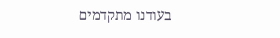בעודנו מתקדמים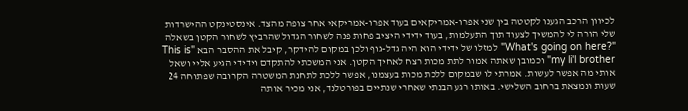לכיוון הרכב הגענו לקטטה בין שני אפרו-אמריקאים בעוד אפרו-אמריקאי אחר צופה מהצד. אינסטינקט ההישרדות שלי הורה לי להמשיך לצעוד תוך התעלמות, בעוד ידידי היציב פחות פנה לשחור הגדול שהרביץ לשחור הקטן בשאלה "?What's going on here" למזלו של ידידי הוא היה גדל-גוף ולכן במקום להידקר, קיבל את ההסבר הבא "This is my li'l brother" וכמובן שאתה אמור לתת מכות רצח לאחיך הקטן. אני המשכתי להתקדם וידידי הגיע אליי ושאל אותי מה אפשר לעשות. אמרתי לו שבמקום ללכת מכות בעצמנו, אפשר ללכת לתחנת המשטרה הקרובה שפתוחה 24 שעות ונמצאת ברחוב השלישי. באותו רגע הבנתי שאחרי שנתיים בפורטלנד, אני מכיר אותה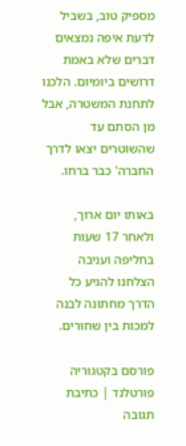מספיק טוב, בשביל לדעת איפה נמצאים דברים שלא באמת דרושים ביומיום. הלכנו לתחנת המשטרה, אבל מן הסתם עד שהשוטרים יצאו לדרך החברה' כבר ברחו.

באותו יום ארוך, ולאחר 17 שעות בחליפה ועניבה הצלחנו להגיע כל הדרך מחתונה לבנה למכות בין שחורים.

פורסם בקטגוריה פורטלנד | כתיבת תגובה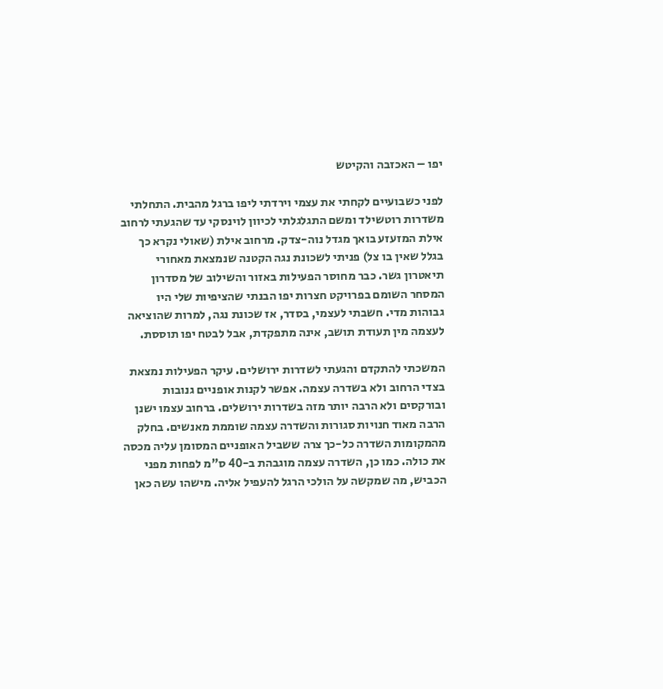יפו – האכזבה והקיטש

לפני כשבועיים לקחתי את עצמי וירדתי ליפו ברגל מהבית. התחלתי משדרות רוטשילד ומשם התגלגלתי לכיוון לוינסקי עד שהגעתי לרחוב אילת המזעזע בואך מגדל נוה-צדק. מרחוב אילת (שאולי נקרא כך בגלל שאין בו צל) פניתי לשכונת נגה הקטנה שנמצאת מאחורי תיאטרון גשר. כבר מחוסר הפעילות באזור והשילוב של מסדרון המסחר השומם בפרויקט חצרות יפו הבנתי שהציפיות שלי היו גבוהות מדי. חשבתי לעצמי, בסדר, אז שכונת נגה, למרות שהוציאה לעצמה מין תעודת תושב, אינה מתפקדת, אבל לבטח יפו תוססת.

המשכתי להתקדם והגעתי לשדרות ירושלים. עיקר הפעילות נמצאת בצדי הרחוב ולא בשדרה עצמה. אפשר לקנות אופניים גנובות ובורקסים ולא הרבה יותר מזה בשדרות ירושלים. ברחוב עצמו ישנן הרבה מאוד חנויות סגורות והשדרה עצמה שוממת מאנשים. בחלק מהמקומות השדרה כל-כך צרה ששביל האופניים המסומן עליה מכסה את כולה. כמו כן, השדרה עצמה מוגבהת ב-40 ס"מ לפחות מפני הכביש, מה שמקשה על הולכי הרגל להעפיל אליה. מישהו עשה כאן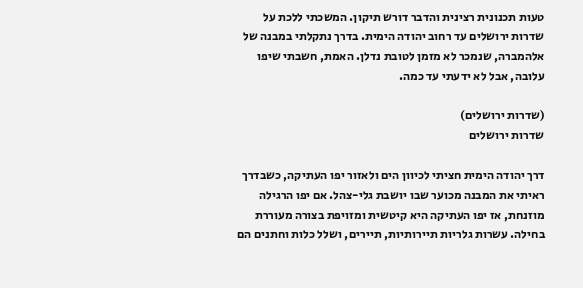טעות תכנונית רצינית והדבר דורש תיקון. המשכתי ללכת על שדרות ירושלים עד רחוב יהודה הימית. בדרך נתקלתי במבנה של אלהמברה, שנמכר לא מזמן לטובת נדלן. האמת, חשבתי שיפו עלובה, אבל לא ידעתי עד כמה.

(שדרות ירושלים)
שדרות ירושלים

דרך יהודה הימית חציתי לכיוון הים ולאזור יפו העתיקה, כשבדרך ראיתי את המבנה מכוער שבו יושבת גלי-צהל. אם יפו הרגילה מוזנחת, אז יפו העתיקה היא קיטשית ומזויפת בצורה מעוררת בחילה. עשרות גלריות תיירותיות, תיירים, ושלל כלות וחתנים הם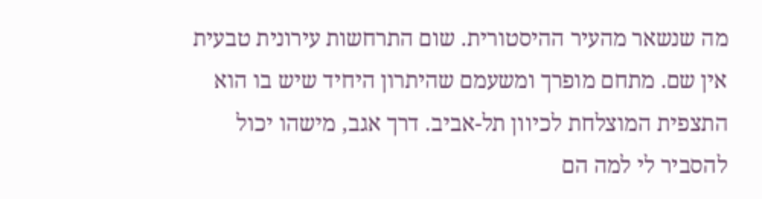מה שנשאר מהעיר ההיסטורית. שום התרחשות עירונית טבעית אין שם. מתחם מופרך ומשעמם שהיתרון היחיד שיש בו הוא התצפית המוצלחת לכיוון תל-אביב. דרך אגב, מישהו יכול להסביר לי למה הם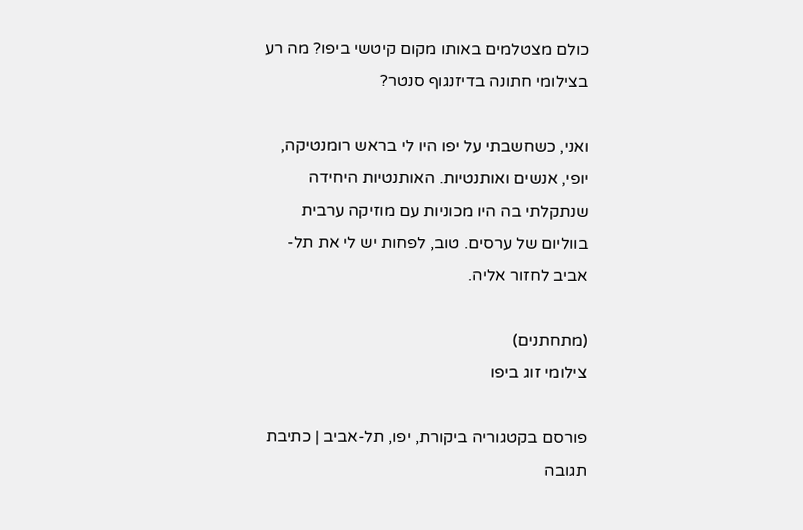כולם מצטלמים באותו מקום קיטשי ביפו? מה רע בצילומי חתונה בדיזנגוף סנטר?

ואני, כשחשבתי על יפו היו לי בראש רומנטיקה, יופי, אנשים ואותנטיות. האותנטיות היחידה שנתקלתי בה היו מכוניות עם מוזיקה ערבית בווליום של ערסים. טוב, לפחות יש לי את תל-אביב לחזור אליה.

(מתחתנים)
צילומי זוג ביפו

פורסם בקטגוריה ביקורת, יפו, תל-אביב | כתיבת תגובה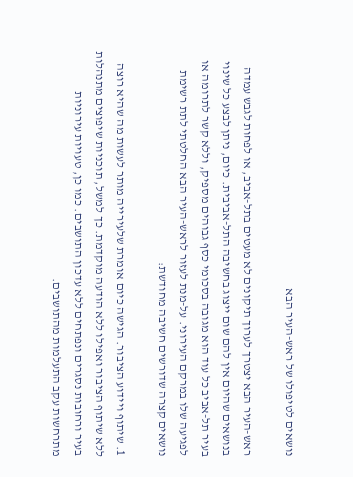נושאים לטיפולו של ראש-העיר הבא

ראש-העיר הבא יצטרך לערוך תיקונים לא מעטים בתל-אביב, או לפחות לגבש עמדה בנושאים שהיום אין להם שום ייצוג בחשיבה התל-אביבית. כיום, ניתן לבצע כל שינוי בעיר תל-אביב כל עוד הוא מגובה בסכומי כסף גבוהים מספיק, וללא קשר לתרומה או לפגיעה שלו במרקם העירוני. על-מנת לעזור לראש-העיר הבא החלטתי לתת רשימת נושאים קצרה שדורשים חשיבה מחודשת:

1. שיתוף ויידוע הציבור. הגישה כיום אומרת שלעירייה מותר לעשות מה שהיא רוצה ללא שיתוף הציבור ואפילו ללא הודעה מוקדמת. כך למשל, תוכניות שיפוצים מתנהלות בעיר ורחובות נסגרים ונפתחים ללא עדכון התושבים. כמו כן, טעויות עירוניות מתרחשות עקב התעלמות מהתושבים.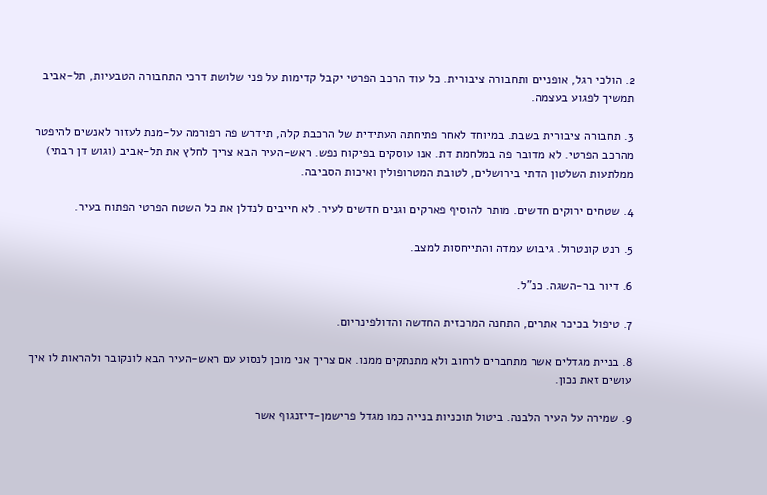2. הולכי רגל, אופניים ותחבורה ציבורית. כל עוד הרכב הפרטי יקבל קדימות על פני שלושת דרכי התחבורה הטבעיות, תל-אביב תמשיך לפגוע בעצמה.

3. תחבורה ציבורית בשבת. במיוחד לאחר פתיחתה העתידית של הרכבת קלה, תידרש פה רפורמה על-מנת לעזור לאנשים להיפטר מהרכב הפרטי. לא מדובר פה במלחמת דת. אנו עוסקים בפיקוח נפש. ראש-העיר הבא צריך לחלץ את תל-אביב (וגוש דן רבתי) ממלתעות השלטון הדתי בירושלים, לטובת המטרופולין ואיכות הסביבה.

4. שטחים ירוקים חדשים. מותר להוסיף פארקים וגנים חדשים לעיר. לא חייבים לנדלן את כל השטח הפרטי הפתוח בעיר.

5. רנט קונטרול. גיבוש עמדה והתייחסות למצב.

6. דיור בר-השגה. כנ"ל.

7. טיפול בכיכר אתרים, התחנה המרכזית החדשה והדולפינריום.

8. בניית מגדלים אשר מתחברים לרחוב ולא מתנתקים ממנו. אם צריך אני מוכן לנסוע עם ראש-העיר הבא לונקובר ולהראות לו איך עושים זאת נכון.

9. שמירה על העיר הלבנה. ביטול תוכניות בנייה כמו מגדל פרישמן-דיזנגוף אשר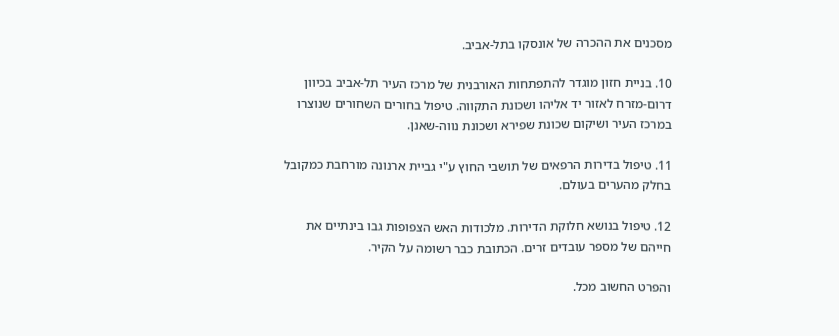מסכנים את ההכרה של אונסקו בתל-אביב.

10. בניית חזון מוגדר להתפתחות האורבנית של מרכז העיר תל-אביב בכיוון דרום-מזרח לאזור יד אליהו ושכונת התקווה. טיפול בחורים השחורים שנוצרו במרכז העיר ושיקום שכונת שפירא ושכונת נווה-שאנן.

11. טיפול בדירות הרפאים של תושבי החוץ ע"י גביית ארנונה מורחבת כמקובל בחלק מהערים בעולם.

12. טיפול בנושא חלוקת הדירות. מלכודות האש הצפופות גבו בינתיים את חייהם של מספר עובדים זרים. הכתובת כבר רשומה על הקיר.

והפרט החשוב מכל.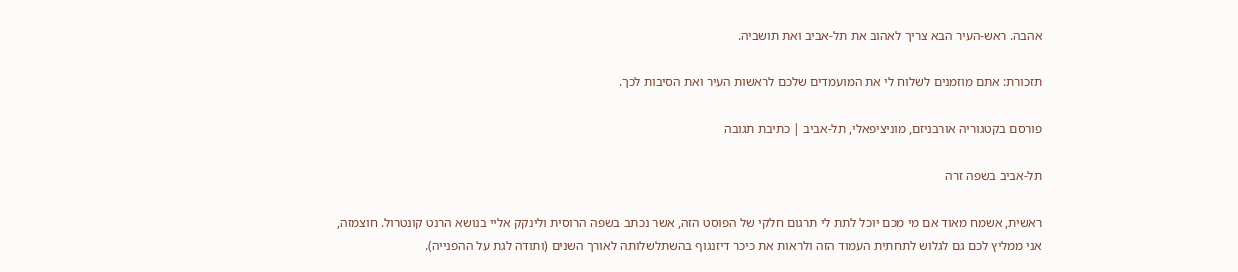אהבה. ראש-העיר הבא צריך לאהוב את תל-אביב ואת תושביה.

תזכורת: אתם מוזמנים לשלוח לי את המועמדים שלכם לראשות העיר ואת הסיבות לכך.

פורסם בקטגוריה אורבניזם, מוניציפאלי, תל-אביב | כתיבת תגובה

תל-אביב בשפה זרה

ראשית, אשמח מאוד אם מי מכם יוכל לתת לי תרגום חלקי של הפוסט הזה, אשר נכתב בשפה הרוסית ולינקק אליי בנושא הרנט קונטרול. חוצמזה, אני ממליץ לכם גם לגלוש לתחתית העמוד הזה ולראות את כיכר דיזנגוף בהשתלשלותה לאורך השנים (ותודה לגת על ההפנייה).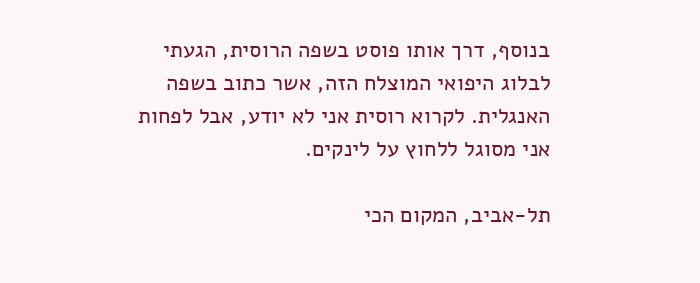בנוסף, דרך אותו פוסט בשפה הרוסית, הגעתי לבלוג היפואי המוצלח הזה, אשר כתוב בשפה האנגלית. לקרוא רוסית אני לא יודע, אבל לפחות אני מסוגל ללחוץ על לינקים.

תל-אביב, המקום הכי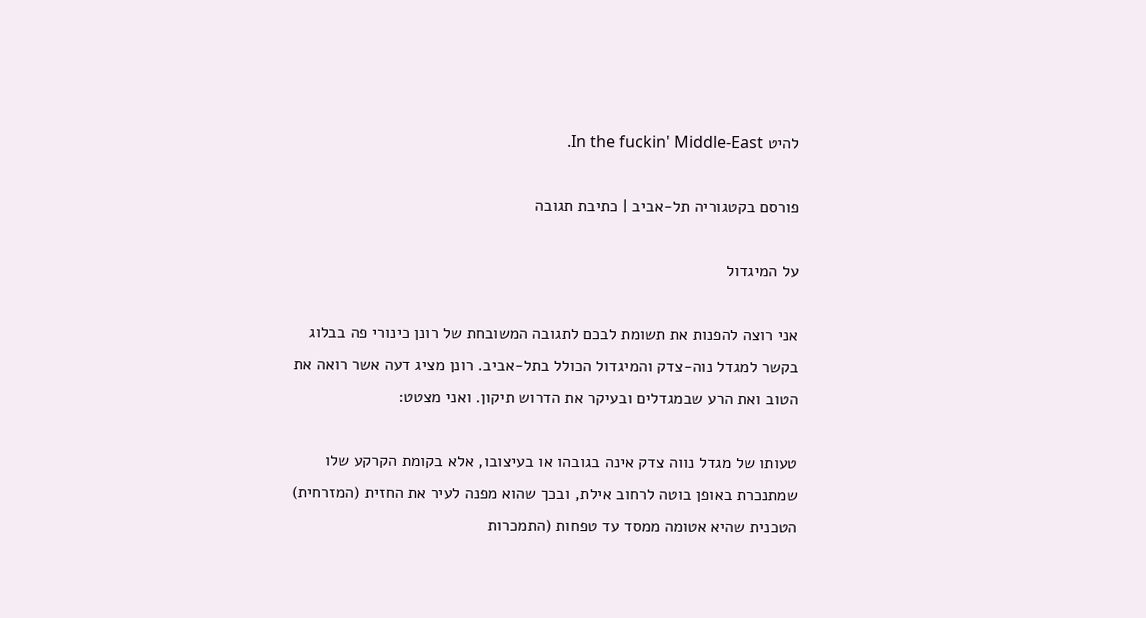להיט In the fuckin' Middle-East.

פורסם בקטגוריה תל-אביב | כתיבת תגובה

על המיגדול

אני רוצה להפנות את תשומת לבכם לתגובה המשובחת של רונן כינורי פה בבלוג בקשר למגדל נוה-צדק והמיגדול הכולל בתל-אביב. רונן מציג דעה אשר רואה את הטוב ואת הרע שבמגדלים ובעיקר את הדרוש תיקון. ואני מצטט:

טעותו של מגדל נווה צדק אינה בגובהו או בעיצובו, אלא בקומת הקרקע שלו שמתנכרת באופן בוטה לרחוב אילת, ובכך שהוא מפנה לעיר את החזית (המזרחית) הטכנית שהיא אטומה ממסד עד טפחות (התמכרות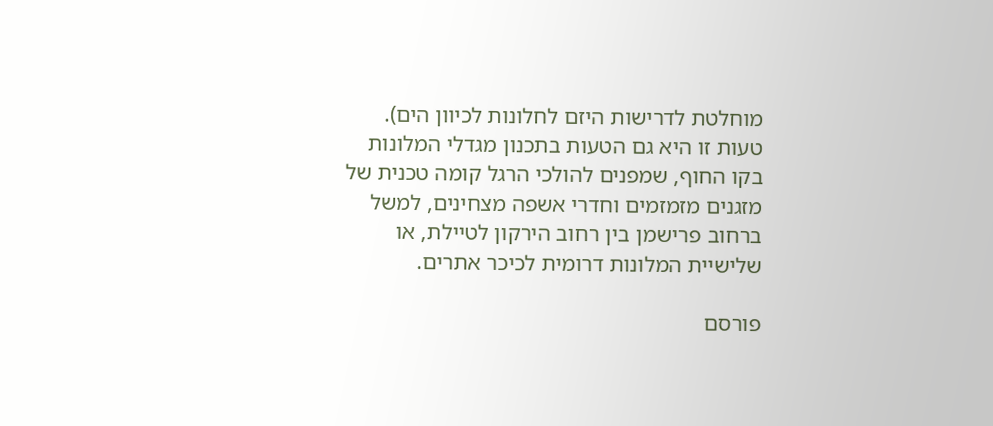מוחלטת לדרישות היזם לחלונות לכיוון הים). טעות זו היא גם הטעות בתכנון מגדלי המלונות בקו החוף, שמפנים להולכי הרגל קומה טכנית של מזגנים מזמזמים וחדרי אשפה מצחינים, למשל ברחוב פרישמן בין רחוב הירקון לטיילת, או שלישיית המלונות דרומית לכיכר אתרים.

פורסם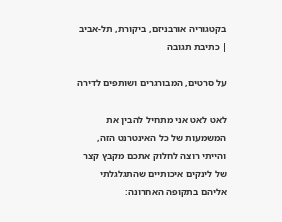בקטגוריה אורבניזם, ביקורת, תל-אביב | כתיבת תגובה

על סרטים, המבורגרים ושותפים לדירה

לאט לאט אני מתחיל להבין את המשמעות של כל האינטרנט הזה, והייתי רוצה לחלוק אתכם מקבץ קצר של לינקים איכותיים שהתגלגלתי אליהם בתקופה האחרונה: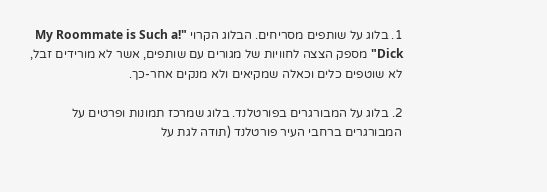1. בלוג על שותפים מסריחים. הבלוג הקרוי "!My Roommate is Such a Dick" מספק הצצה לחוויות של מגורים עם שותפים, אשר לא מורידים זבל, לא שוטפים כלים וכאלה שמקיאים ולא מנקים אחר-כך.

2. בלוג על המבורגרים בפורטלנד. בלוג שמרכז תמונות ופרטים על המבורגרים ברחבי העיר פורטלנד (תודה לגת על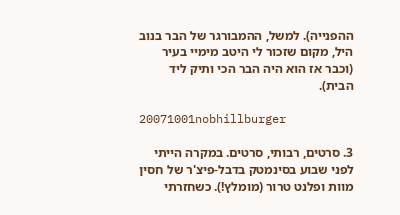ההפנייה). למשל, ההמבורגר של הבר בנוב היל, מקום שזכור לי היטב מימיי בעיר (וכבר אז הוא היה הבר הכי ותיק ליד הבית).

20071001nobhillburger

3. סרטים, רבותי, סרטים. במקרה הייתי לפני שבוע בסינמטק בדבל-פיצ'ר של חסין מוות ופלנט טרור (מומלץ!). כשחזרתי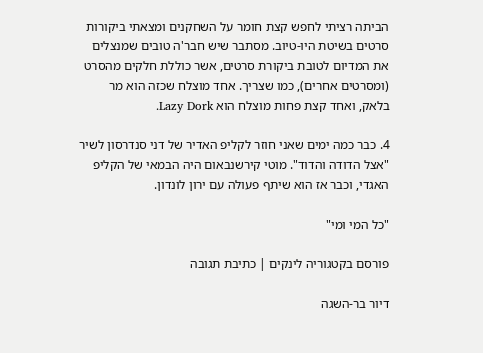הביתה רציתי לחפש קצת חומר על השחקנים ומצאתי ביקורות סרטים בשיטת היו-טיוב. מסתבר שיש חבר'ה טובים שמנצלים את המדיום לטובת ביקורת סרטים, אשר כוללת חלקים מהסרט (ומסרטים אחרים), כמו שצריך. אחד מוצלח שכזה הוא מר בלאק, ואחד קצת פחות מוצלח הוא Lazy Dork.

4. כבר כמה ימים שאני חוזר לקליפ האדיר של דני סנדרסון לשיר "אצל הדודה והדוד". מוטי קירשנבאום היה הבמאי של הקליפ האגדי, וכבר אז הוא שיתף פעולה עם ירון לונדון.

"כל המי ומי"

פורסם בקטגוריה לינקים | כתיבת תגובה

דיור בר-השגה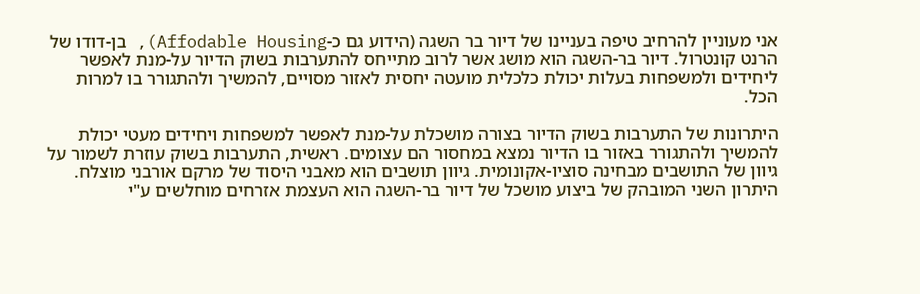אני מעוניין להרחיב טיפה בעניינו של דיור בר השגה (הידוע גם כ-Affodable Housing), בן-דודו של הרנט קונטרול. דיור בר-השגה הוא מושג אשר לרוב מתייחס להתערבות בשוק הדיור על-מנת לאפשר ליחידים ולמשפחות בעלות יכולת כלכלית מועטה יחסית לאזור מסויים, להמשיך ולהתגורר בו למרות הכל.

היתרונות של התערבות בשוק הדיור בצורה מושכלת על-מנת לאפשר למשפחות ויחידים מעטי יכולת להמשיך ולהתגורר באזור בו הדיור נמצא במחסור הם עצומים. ראשית, התערבות בשוק עוזרת לשמור על גיוון של התושבים מבחינה סוציו-אקונומית. גיוון תושבים הוא מאבני היסוד של מרקם אורבני מוצלח. היתרון השני המובהק של ביצוע מושכל של דיור בר-השגה הוא העצמת אזרחים מוחלשים ע"י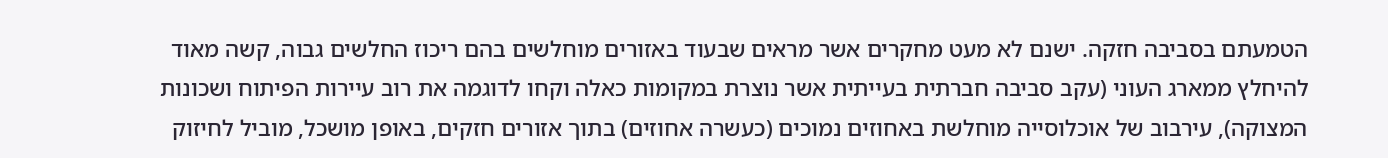הטמעתם בסביבה חזקה. ישנם לא מעט מחקרים אשר מראים שבעוד באזורים מוחלשים בהם ריכוז החלשים גבוה, קשה מאוד להיחלץ ממארג העוני (עקב סביבה חברתית בעייתית אשר נוצרת במקומות כאלה וקחו לדוגמה את רוב עיירות הפיתוח ושכונות המצוקה), עירבוב של אוכלוסייה מוחלשת באחוזים נמוכים (כעשרה אחוזים) בתוך אזורים חזקים, באופן מושכל, מוביל לחיזוק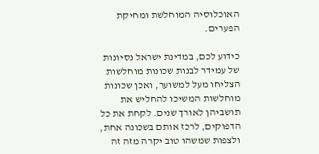האוכלוסיה המוחלשת ומחיקת הפערים.

כידוע לכם, במדינת ישראל נסיונות של עמידר לבנות שכונות מוחלשות הצליחו מעל למשוער, ואכן שכונות מוחלשות המשיכו להחליש את תושביהן לאורך שנים. לקחת את כל הדפוקים, לרכז אותם בשכונה אחת, ולצפות שמשהו טוב יקרה מזה זה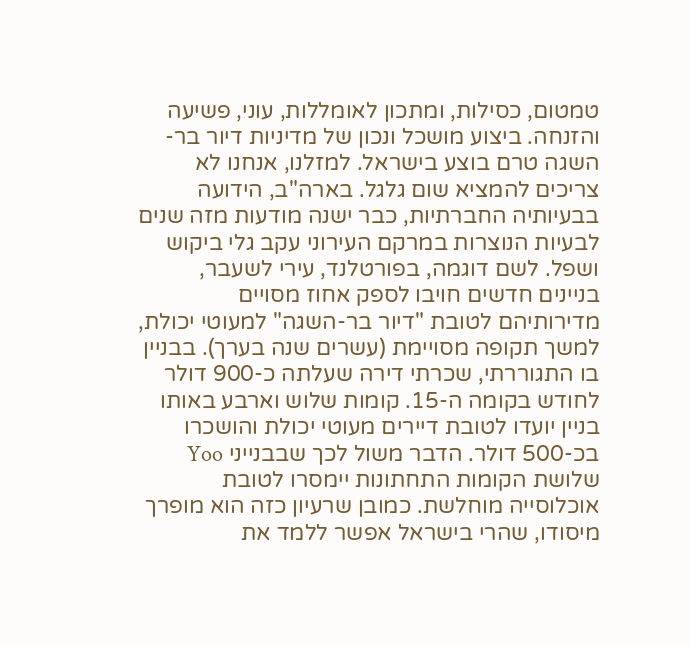טמטום, כסילות, ומתכון לאומללות, עוני, פשיעה והזנחה. ביצוע מושכל ונכון של מדיניות דיור בר-השגה טרם בוצע בישראל. למזלנו, אנחנו לא צריכים להמציא שום גלגל. בארה"ב, הידועה בבעיותיה החברתיות, כבר ישנה מודעות מזה שנים לבעיות הנוצרות במרקם העירוני עקב גלי ביקוש ושפל. לשם דוגמה, בפורטלנד, עירי לשעבר, בניינים חדשים חויבו לספק אחוז מסויים מדירותיהם לטובת "דיור בר-השגה" למעוטי יכולת, למשך תקופה מסויימת (עשרים שנה בערך). בבניין בו התגוררתי, שכרתי דירה שעלתה כ-900 דולר לחודש בקומה ה-15. קומות שלוש וארבע באותו בניין יועדו לטובת דיירים מעוטי יכולת והושכרו בכ-500 דולר. הדבר משול לכך שבבנייני Yoo שלושת הקומות התחתונות יימסרו לטובת אוכלוסייה מוחלשת. כמובן שרעיון כזה הוא מופרך מיסודו, שהרי בישראל אפשר ללמד את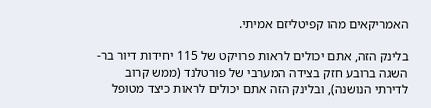האמריקאים מהו קפיטליזם אמיתי.

בלינק הזה, אתם יכולים לראות פרויקט של 115 יחידות דיור בר-השגה ברובע חזק בצידה המערבי של פורטלנד (ממש קרוב לדירתי הנושנה), ובלינק הזה אתם יכולים לראות כיצד מטופל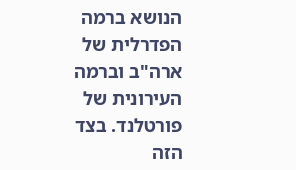הנושא ברמה הפדרלית של ארה"ב וברמה העירונית של פורטלנד. בצד הזה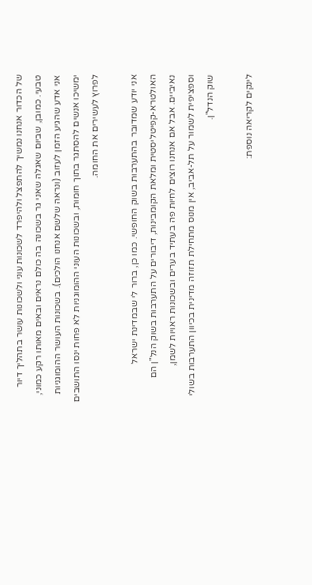של הכדור אנחנו נמשיך להתפצל ולהיפרד לשכונות עוני ולשכונות עושר בתהליך דיור טבעי. כמובן, שביום שאגלה שאני גר בשכונה בה כולם נראים ובאים מאותו רקע כמוני, אני אדע שהגיע הזמן לעזוב (ונראה שלשם אנחנו הולכים). בשכונות העושר ההומוגניות ימשיכו אנשים להסתגר בתוך חומות, ובשכונות העוני ההומוגניות לא פחות ינסו התושבים לפרוץ לעשירים את החומה.

אני יודע שמדובר בהתערבות בשוק החופשי. כמו כן, ברור לי שבמדינת ישראל האולטרא-קפיטליסטית ומלאת הקומבינות, דיבורים על התערבות בשוק הנל"ן הם נאיביים. אבל אם אנחנו רוצים לחיות פה בעתיד בערים ובשכונות ראויות לשמן, וספציפית לשמור על תל-אביב, אין מנוס מתחילת תזוזה מדינית בכיוון התערבות בשולי שוק הנדל"ן.

לינקים לקריאה נוספת: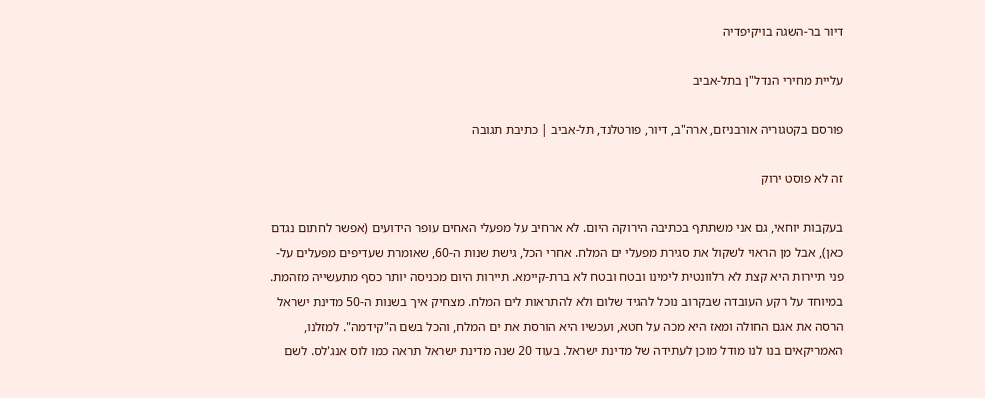דיור בר-השגה בויקיפדיה

עליית מחירי הנדל"ן בתל-אביב

פורסם בקטגוריה אורבניזם, ארה"ב, דיור, פורטלנד, תל-אביב | כתיבת תגובה

זה לא פוסט ירוק

בעקבות יוחאי, גם אני משתתף בכתיבה הירוקה היום. לא ארחיב על מפעלי האחים עופר הידועים (אפשר לחתום נגדם כאן), אבל מן הראוי לשקול את סגירת מפעלי ים המלח. אחרי הכל, גישת שנות ה-60, שאומרת שעדיפים מפעלים על-פני תיירות היא קצת לא רלוונטית לימינו ובטח ובטח לא ברת-קיימא. תיירות היום מכניסה יותר כסף מתעשייה מזהמת. במיוחד על רקע העובדה שבקרוב נוכל להגיד שלום ולא להתראות לים המלח. מצחיק איך בשנות ה-50 מדינת ישראל הרסה את אגם החולה ומאז היא מכה על חטא, ועכשיו היא הורסת את ים המלח, והכל בשם ה"קידמה". למזלנו, האמריקאים בנו לנו מודל מוכן לעתידה של מדינת ישראל. בעוד 20 שנה מדינת ישראל תראה כמו לוס אנג'לס. לשם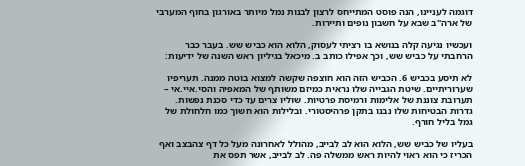דוגמה לעניינו, הנה פוסט המתייחס לרצון לבנות נמל מיותר באורגון בחוף המערבי של ארה"ב שבא על חשבון נופים ותיירות.

ועכשיו נגיעה קלה בנושא בו רציתי לעסוק, הלוא הוא כביש שש. בעבר כבר הרחבתי על כביש שש, וכך אפילו כותב ב. מיכאל בגיליון ראש השנה של ידיעות:

לא תיסע בכביש 6. הכביש הזה הוא חוצפה שקשה למצוא בוטה ממנה. תעריפיו שערוריתיים. שיטת הגבייה שלו נראית כמיזם משותף של המאפיה והסי.איי.אי – תערובת צוננת של אלימות ורמיסת פרטיות. שוליו צרים עד כדי סכנת נפשות. גדרות הבטיחות שלו נבנו בתקן פרהיסטורי. ובלילות הוא חשוך כמו חלחולת של גמל בליל חורף.

בעליו של כביש שש, הלוא הוא לב לבייב, מהולל לאחרונה מעל כל דף צהבצב ואף הכריז כי הוא ראוי להיות ראש ממשלה פה. לב לבייב, אשר תפס את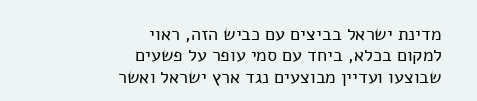מדינת ישראל בביצים עם כביש הזה, ראוי למקום בכלא, ביחד עם סמי עופר על פשעים שבוצעו ועדיין מבוצעים נגד ארץ ישראל ואשר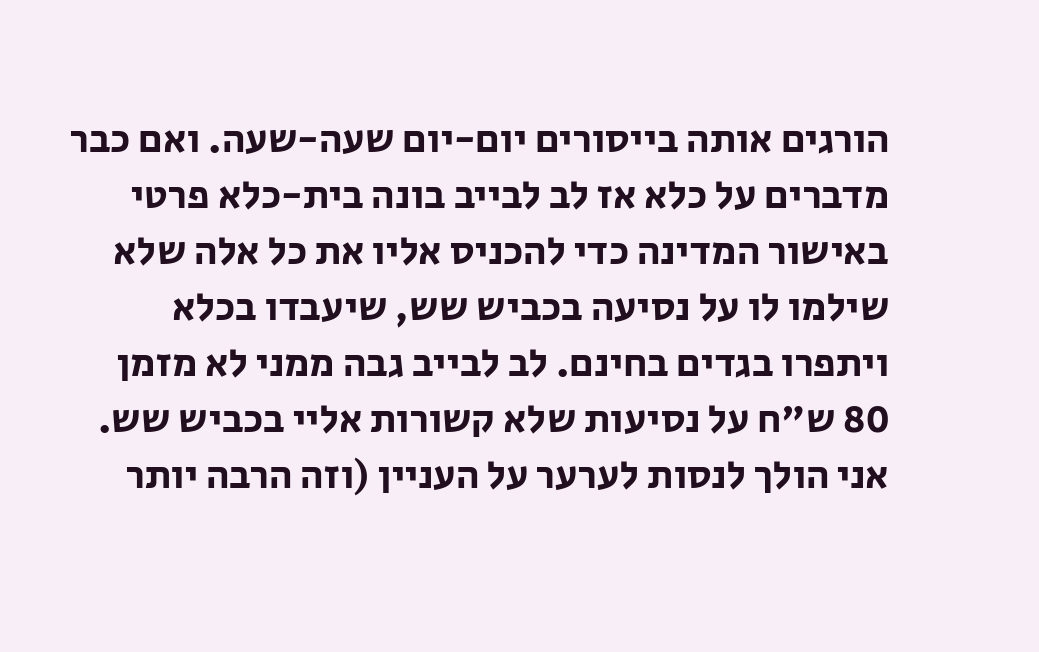הורגים אותה בייסורים יום-יום שעה-שעה. ואם כבר מדברים על כלא אז לב לבייב בונה בית-כלא פרטי באישור המדינה כדי להכניס אליו את כל אלה שלא שילמו לו על נסיעה בכביש שש, שיעבדו בכלא ויתפרו בגדים בחינם. לב לבייב גבה ממני לא מזמן 80 ש"ח על נסיעות שלא קשורות אליי בכביש שש. אני הולך לנסות לערער על העניין (וזה הרבה יותר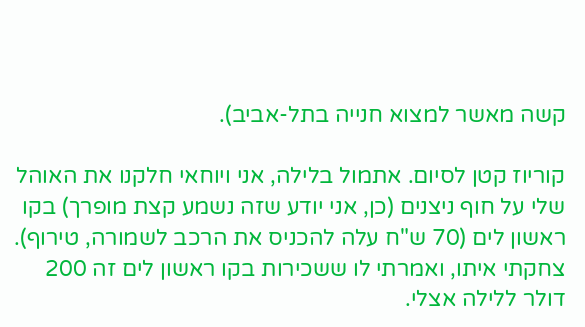קשה מאשר למצוא חנייה בתל-אביב).

קוריוז קטן לסיום. אתמול בלילה, אני ויוחאי חלקנו את האוהל שלי על חוף ניצנים (כן, אני יודע שזה נשמע קצת מופרך) בקו ראשון לים (70 ש"ח עלה להכניס את הרכב לשמורה, טירוף). צחקתי איתו, ואמרתי לו ששכירות בקו ראשון לים זה 200 דולר ללילה אצלי.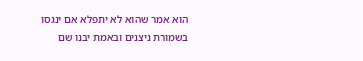הוא אמר שהוא לא יתפלא אם ינגסו בשמורת ניצנים ובאמת יבנו שם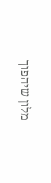מלון שיהפוך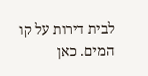לבית דירות על קו המים. כאן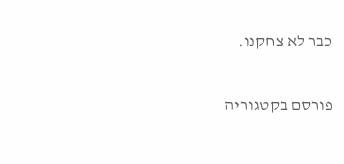כבר לא צחקנו.

פורסם בקטגוריה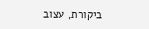ביקורת, עצוב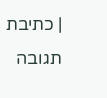| כתיבת תגובה